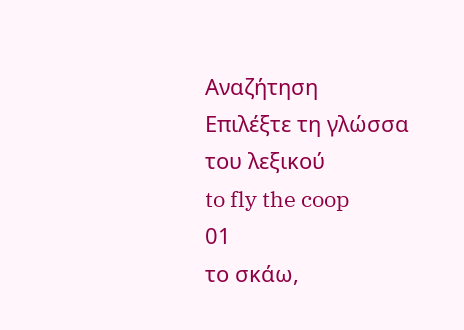Αναζήτηση
Επιλέξτε τη γλώσσα του λεξικού
to fly the coop
01
το σκάω,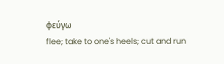φεύγω
flee; take to one's heels; cut and run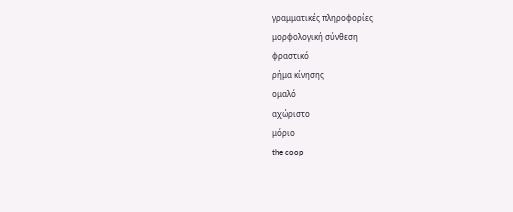γραμματικές πληροφορίες
μορφολογική σύνθεση
φραστικό
ρήμα κίνησης
ομαλό
αχώριστο
μόριο
the coop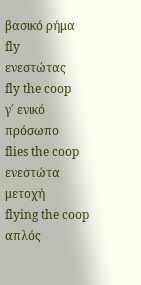βασικό ρήμα
fly
ενεστώτας
fly the coop
γ΄ ενικό πρόσωπο
flies the coop
ενεστώτα μετοχή
flying the coop
απλός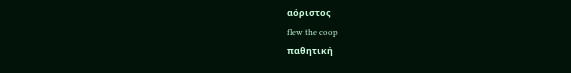αόριστος
flew the coop
παθητική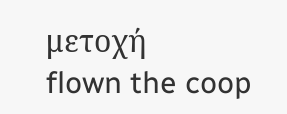μετοχή
flown the coop